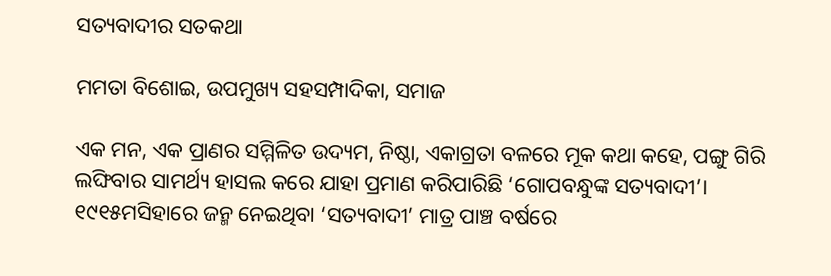ସତ୍ୟବାଦୀର ସତକଥା

ମମତା ବିଶୋଇ, ଉପମୁଖ୍ୟ ସହସମ୍ପାଦିକା, ସମାଜ

ଏକ ମନ, ଏକ ପ୍ରାଣର ସମ୍ମିଳିତ ଉଦ୍ୟମ, ନିଷ୍ଠା, ଏକାଗ୍ରତା ବଳରେ ମୂକ କଥା କହେ, ପଙ୍ଗୁ ଗିରି ଲଙ୍ଘିବାର ସାମର୍ଥ୍ୟ ହାସଲ କରେ ଯାହା ପ୍ରମାଣ କରିପାରିଛି ‘ଗୋପବନ୍ଧୁଙ୍କ ସତ୍ୟବାଦୀ’। ୧୯୧୫ମସିହାରେ ଜନ୍ମ ନେଇଥିବା ‘ସତ୍ୟବାଦୀ’ ମାତ୍ର ପାଞ୍ଚ ବର୍ଷ‌ରେ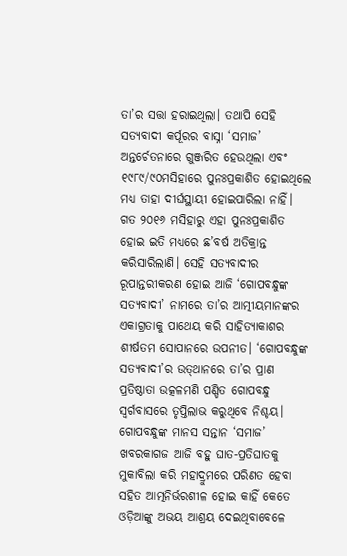ତା’ର ସତ୍ତା ହରାଇଥିଲା। ତଥାପି ସେହି ସତ୍ୟବାଦୀ କର୍ପୂରର ବାସ୍ନା ‘ସମାଜ’ ଅନ୍ତର୍ଚେତନାରେ ଗୁଞ୍ଜରିତ ହେଉଥିଲା ଏବଂ ୧୯୮୯/୯୦ମସିହାରେ ପୁନଃପ୍ରକାଶିତ ହୋଇଥିଲେ ମଧ୍ୟ ତାହା ଦୀର୍ଘସ୍ଥାୟୀ ହୋଇପାରିଲା ନାହିଁ। ଗତ ୨୦୧୬ ମସିହାରୁ ଏହା ପୁନଃପ୍ରକାଶିତ ହୋଇ ଇତି ମଧ୍ୟରେ ଛ’ବର୍ଷ ଅତିକ୍ରାନ୍ତ କରିସାରିଲାଣି। ସେହି ସତ୍ୟବାଦୀର ରୂପାନ୍ତରୀକରଣ ହୋଇ ଆଜି ‘ଗୋପବନ୍ଧୁଙ୍କ ସତ୍ୟବାଦୀ’ ନାମରେ ତା’ର ଆତ୍ମୀୟମାନଙ୍କର ଏକାଗ୍ରତାକୁ ପାଥେୟ କରି ସାହିତ୍ୟାକାଶର ଶୀର୍ଷତମ ସୋପାନରେ ଉପନୀତ। ‘ଗୋପବନ୍ଧୁଙ୍କ ସତ୍ୟବାଦୀ’ର ଉତ୍‌ଥାନରେ ତା’ର ପ୍ରାଣ ପ୍ରତିଷ୍ଠାତା ଉତ୍କଳମଣି ପଣ୍ଡିତ ଗୋପବନ୍ଧୁ ସ୍ବର୍ଗବାସରେ ତୃପ୍ତିଲାଭ କରୁଥିବେ ନିଶ୍ଚୟ। ଗୋପବନ୍ଧୁଙ୍କ ମାନସ ସନ୍ତାନ ‘ସମାଜ’ ଖବରକାଗଜ ଆଜି ବହୁ ଘାତ-ପ୍ରତିଘାତକୁ ମୁକାବିଲା କରି ମହାଦ୍ରୁମରେ ପରିଣତ ହେବା ସହିତ ଆତ୍ମନିର୍ଭରଶୀଳ ହୋଇ କାହିଁ କେତେ ଓଡ଼ିଆଙ୍କୁ ଅଭୟ ଆଶ୍ରୟ ଦେଇଥିବାବେଳେ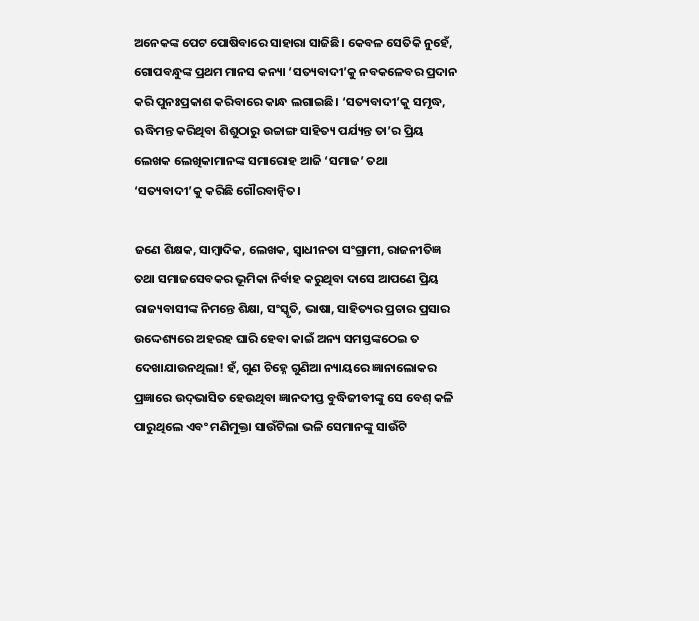ଅନେକଙ୍କ ପେଟ ପୋଷିବାରେ ସାହାରା ସାଜିଛି। କେବଳ ସେତିକି ନୁହେଁ, ଗୋପବନ୍ଧୁଙ୍କ ପ୍ରଥମ ମାନସ କନ୍ୟା ‘ସତ୍ୟବାଦୀ’କୁ ନବକଳେବର ପ୍ରଦାନ କରି ପୁନଃପ୍ରକାଶ କରିବାରେ କାନ୍ଧ ଲଗାଇଛି। ‘ସତ୍ୟବାଦୀ’କୁ ସମୃଦ୍ଧ, ଋଦ୍ଧିମନ୍ତ କରିଥିବା ଶିଶୁଠାରୁ ଉଚ୍ଚାଙ୍ଗ ସାହିତ୍ୟ ପର୍ଯ୍ୟନ୍ତ ତା’ର ପ୍ରିୟ ଲେଖକ ଲେଖିକାମାନଙ୍କ ସମାରୋହ ଆଜି ‘ସମାଜ’ ତଥା ‘ସତ୍ୟବାଦୀ’କୁ କରିଛି ଗୌରବାନ୍ବିତ।

ଜଣେ ଶିକ୍ଷକ, ସାମ୍ବାଦିକ, ଲେଖକ, ସ୍ବାଧୀନତା ସଂଗ୍ରାମୀ, ରାଜନୀତିଜ୍ଞ ତଥା ସମାଜସେବକର ଭୂମିକା ନିର୍ବାହ କରୁଥିବା ଦାସେ ଆପଣେ ପ୍ରିୟ ରାଜ୍ୟବାସୀଙ୍କ ନିମନ୍ତେ ଶିକ୍ଷା, ସଂସ୍କୃତି, ଭାଷା, ସାହିତ୍ୟର ପ୍ରଚାର ପ୍ରସାର ଉଦ୍ଦେଶ୍ୟରେ ଅହରହ ଘାରି ହେବା କାଇଁ ଅନ୍ୟ ସମସ୍ତଙ୍କଠେଇ ତ ଦେଖାଯାଉନଥିଲା! ହଁ, ଗୁଣ ଚିହ୍ନେ ଗୁଣିଆ ନ୍ୟାୟରେ ଜ୍ଞାନାଲୋକର ପ୍ରଜ୍ଞାରେ ଉଦ୍‌ଭାସିତ ହେଉଥିବା ଜ୍ଞାନଦୀପ୍ତ ବୁଦ୍ଧିଜୀବୀଙ୍କୁ ସେ ବେଶ୍ କଳି ପାରୁଥିଲେ ଏବଂ ମଣିମୁକ୍ତା ସାଉଁଟିଲା ଭଳି ସେମାନଙ୍କୁ ସାଉଁଟି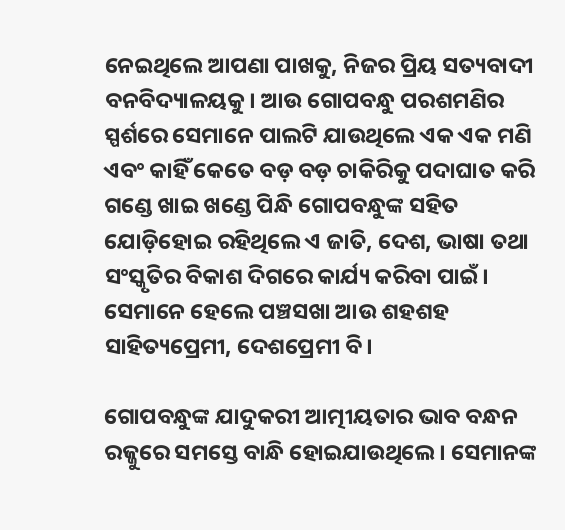ନେଇଥିଲେ ଆପଣା ପାଖକୁ, ନିଜର ପ୍ରିୟ ସତ୍ୟବାଦୀ ବନବିଦ୍ୟାଳୟକୁ। ଆଉ ଗୋପବନ୍ଧୁ ପରଶମଣିର ସ୍ପର୍ଶରେ ସେମାନେ ପାଲଟି ଯାଉଥିଲେ ଏକ ଏକ ମଣି ଏବଂ କାହିଁ କେତେ ବଡ଼ ବଡ଼ ଚାକିରିକୁ ପଦାଘାତ କରି ଗଣ୍ଡେ ଖାଇ ଖଣ୍ଡେ ପିନ୍ଧି ଗୋପବନ୍ଧୁଙ୍କ ସହିତ ଯୋଡ଼ିହୋଇ ରହିଥିଲେ ଏ ଜାତି, ଦେଶ, ଭାଷା ତଥା ସଂସ୍କୃତିର ବିକାଶ ଦିଗରେ କାର୍ଯ୍ୟ କରିବା ପାଇଁ। ସେମାନେ ହେଲେ ପଞ୍ଚସଖା ଆଉ ଶହଶହ ସାହିତ୍ୟପ୍ରେମୀ, ଦେଶପ୍ରେମୀ ବି।

ଗୋପବନ୍ଧୁଙ୍କ ଯାଦୁକରୀ ଆତ୍ମୀୟତାର ଭାବ ବନ୍ଧନ ରଜ୍ଜୁରେ ସମସ୍ତେ ବାନ୍ଧି ହୋଇଯାଉଥିଲେ। ସେମାନଙ୍କ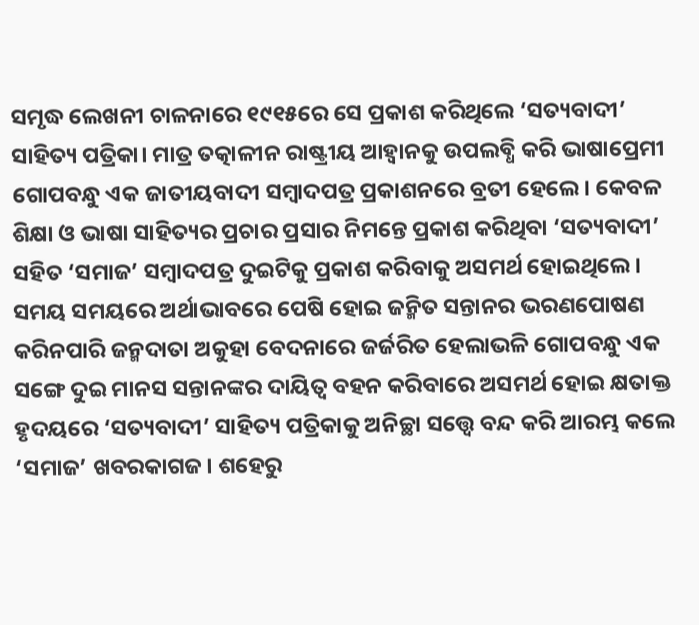ସମୃଦ୍ଧ ଲେଖନୀ ଚାଳନାରେ ୧୯୧୫ରେ ସେ ପ୍ରକାଶ କରିଥିଲେ ‘ସତ୍ୟବାଦୀ’ ସାହିତ୍ୟ ପତ୍ରିକା। ମାତ୍ର ତତ୍କାଳୀନ ରାଷ୍ଟ୍ରୀୟ ଆହ୍ବାନକୁ ଉପଲବ୍ଧି କରି ଭାଷାପ୍ରେମୀ ଗୋପବନ୍ଧୁ ଏକ ଜାତୀୟବାଦୀ ସମ୍ବାଦପତ୍ର ପ୍ରକାଶନରେ ବ୍ରତୀ ହେଲେ। କେବଳ ଶିକ୍ଷା ଓ ଭାଷା ସାହିତ୍ୟର ପ୍ରଚାର ପ୍ରସାର ନିମନ୍ତେ ପ୍ରକାଶ କରିଥିବା ‘ସତ୍ୟବାଦୀ’ ସହିତ ‘ସମାଜ’ ସମ୍ବାଦପତ୍ର ଦୁଇଟିକୁ ପ୍ରକାଶ କରିବାକୁ ଅସମର୍ଥ ହୋଇଥିଲେ। ସମୟ ସମୟରେ ଅର୍ଥାଭାବରେ ପେଷି ହୋଇ ଜନ୍ମିତ ସନ୍ତାନର ଭରଣପୋଷଣ କରିନପାରି ଜନ୍ମଦାତା ଅକୁହା ବେଦନାରେ ଜର୍ଜରିତ ହେଲାଭଳି ଗୋପବନ୍ଧୁ ଏକ ସଙ୍ଗେ ଦୁଇ ମାନସ ସନ୍ତାନଙ୍କର ଦାୟିତ୍ବ ବହନ କରିବାରେ ଅସମର୍ଥ ହୋଇ କ୍ଷତାକ୍ତ ହୃଦୟରେ ‘ସତ୍ୟବାଦୀ’ ସାହିତ୍ୟ ପତ୍ରିକାକୁ ଅନିଚ୍ଛା ସତ୍ତ୍ବେ ବନ୍ଦ କରି ଆରମ୍ଭ କଲେ ‘ସମାଜ’ ଖବରକାଗଜ। ଶହେରୁ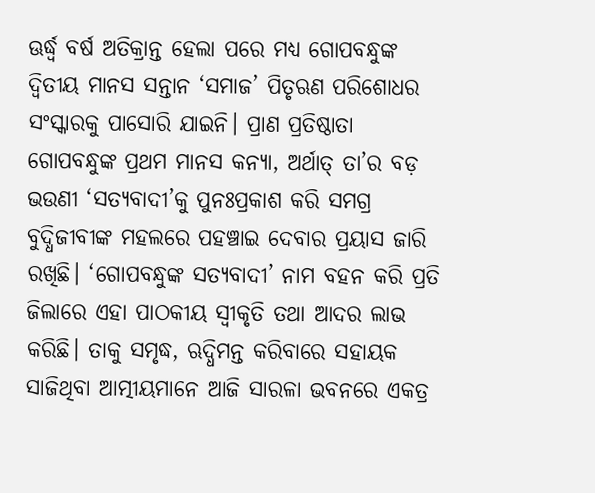ଊର୍ଦ୍ଧ୍ବ ବର୍ଷ ଅତିକ୍ରାନ୍ତ ହେଲା ପରେ ମଧ୍ୟ ଗୋପବନ୍ଧୁଙ୍କ ଦ୍ବିତୀୟ ମାନସ ସନ୍ତାନ ‘ସମାଜ’ ପିତୃଋଣ ପରିଶୋଧର ସଂସ୍କାରକୁ ପାସୋରି ଯାଇନି। ପ୍ରାଣ ପ୍ରତିଷ୍ଠାତା ଗୋପବନ୍ଧୁଙ୍କ ପ୍ରଥମ ମାନସ କନ୍ୟା, ଅର୍ଥାତ୍‌ ତା’ର ବଡ଼ ଭଉଣୀ ‘ସତ୍ୟବାଦୀ’କୁ ପୁନଃପ୍ରକାଶ କରି ସମଗ୍ର ବୁଦ୍ଧିଜୀବୀଙ୍କ ମହଲରେ ପହଞ୍ଚାଇ ଦେବାର ପ୍ରୟାସ ଜାରି ରଖିଛି। ‘ଗୋପବନ୍ଧୁଙ୍କ ସତ୍ୟବାଦୀ’ ନାମ ବହନ କରି ପ୍ରତି ଜିଲାରେ ଏହା ପାଠକୀୟ ସ୍ବୀକୃତି ତଥା ଆଦର ଲାଭ କରିଛି। ତାକୁ ସମୃଦ୍ଧ, ଋଦ୍ଧିମନ୍ତ କରିବାରେ ସହାୟକ ସାଜିଥିବା ଆତ୍ମୀୟମାନେ ଆଜି ସାରଳା ଭବନରେ ଏକତ୍ର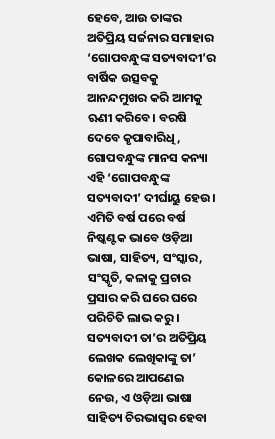ହେବେ, ଆଉ ତାଙ୍କର ଅତିପ୍ରିୟ ସର୍ଜନାର ସମାହାର ‘ଗୋପବନ୍ଧୁଙ୍କ ସତ୍ୟବାଦୀ’ର ବାର୍ଷିକ ଉତ୍ସବକୁ ଆନନ୍ଦମୁଖର କରି ଆମକୁ ଋଣୀ କରିବେ। ବରଷି ଦେବେ କୃପାବାରିଧି, ଗୋପବନ୍ଧୁଙ୍କ ମାନସ କନ୍ୟା ଏହି ‘ଗୋପବନ୍ଧୁଙ୍କ ସତ୍ୟବାଦୀ’ ଦୀର୍ଘାୟୁ ହେଉ। ଏମିତି ବର୍ଷ ପରେ ବର୍ଷ ନିଷ୍କଣ୍ଟକ ଭାବେ ଓଡ଼ିଆ ଭାଷା, ସାହିତ୍ୟ, ସଂସ୍କାର, ସଂସ୍କୃତି, କଳାକୁ ପ୍ରଚାର ପ୍ରସାର କରି ଘରେ ଘରେ ପରିଚିତି ଲାଭ କରୁ। ସତ୍ୟବାଦୀ ତା’ର ଅତିପ୍ରିୟ ଲେଖକ ଲେଖିକାଙ୍କୁ ତା’ କୋଳରେ ଆପଣେଇ ନେଉ, ଏ ଓଡ଼ିଆ ଭାଷା ସାହିତ୍ୟ ଚିରଭାସ୍ବର ହେବା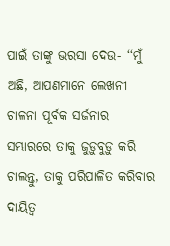ପାଇଁ ତାଙ୍କୁ ଭରସା ଦେଉ- ‘‘ମୁଁ ଅଛି, ଆପଣମାନେ ଲେଖନୀ ଚାଳନା ପୂର୍ବକ ସର୍ଜନାର ସମ୍ଭାରରେ ତାକୁ ଜୁଡ଼ୁବୁଡ଼ୁ କରି ଚାଲନ୍ତୁ, ତାକୁ ପରିପାଳିତ କରିବାର ଦାୟିତ୍ବ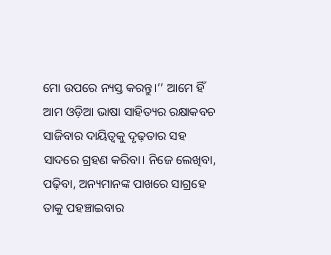ମୋ ଉପରେ ନ୍ୟସ୍ତ କରନ୍ତୁ।’’ ଆମେ ହିଁ ଆମ ଓଡ଼ିଆ ଭାଷା ସାହିତ୍ୟର ରକ୍ଷାକବଚ ସାଜିବାର ଦାୟିତ୍ବକୁ ଦୃଢ଼ତାର ସହ ସାଦରେ ଗ୍ରହଣ କରିବା। ନିଜେ ଲେଖିବା, ପଢ଼ିବା, ଅନ୍ୟମାନଙ୍କ ପାଖରେ ସାଗ୍ରହେ ତାକୁ ପହଞ୍ଚାଇବାର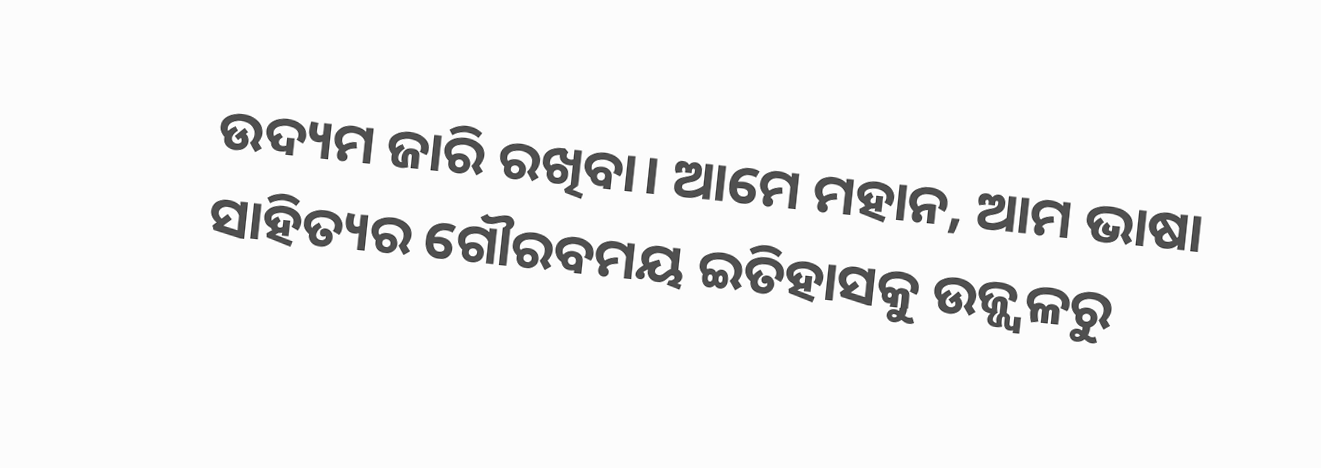ଉଦ୍ୟମ ଜାରି ରଖିବା। ଆମେ ମହାନ, ଆମ ଭାଷା ସାହିତ୍ୟର ଗୌରବମୟ ଇତିହାସକୁ ଉଜ୍ଜ୍ବଳରୁ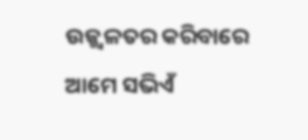ଉଜ୍ଜ୍ବଳତର କରିବାରେ ଆମେ ସଭିଏଁ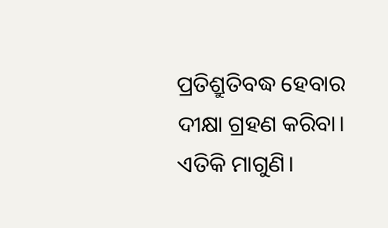ପ୍ରତିଶ୍ରୁତିବଦ୍ଧ ହେବାର ଦୀକ୍ଷା ଗ୍ରହଣ କରିବା। ଏତିକି ମାଗୁଣି।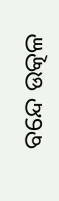ବନ୍ଦେ ଉତ୍କଳ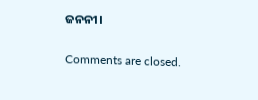ଜନନୀ।

Comments are closed.